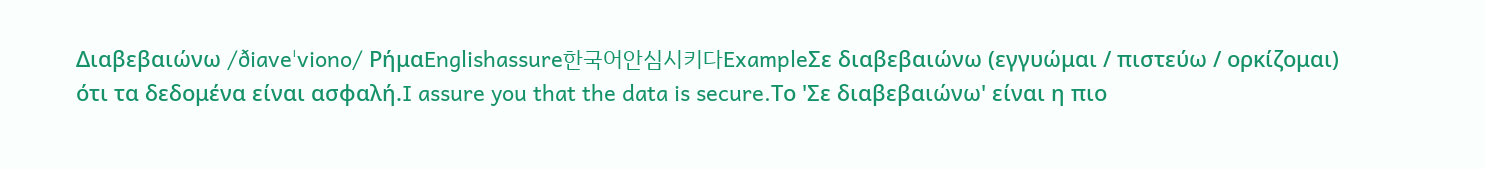Διαβεβαιώνω /ðiaveˈviono/ ΡήμαEnglishassure한국어안심시키다ExampleΣε διαβεβαιώνω (εγγυώμαι / πιστεύω / ορκίζομαι) ότι τα δεδομένα είναι ασφαλή.I assure you that the data is secure.Το 'Σε διαβεβαιώνω' είναι η πιο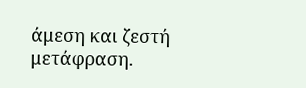άμεση και ζεστή μετάφραση.